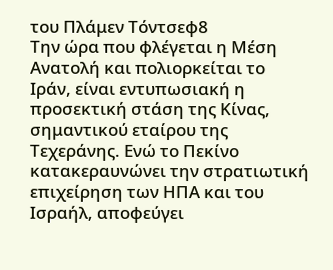του Πλάμεν Τόντσεφ8
Την ώρα που φλέγεται η Μέση Ανατολή και πολιορκείται το Ιράν, είναι εντυπωσιακή η προσεκτική στάση της Κίνας, σημαντικού εταίρου της Τεχεράνης. Ενώ το Πεκίνο κατακεραυνώνει την στρατιωτική επιχείρηση των ΗΠΑ και του Ισραήλ, αποφεύγει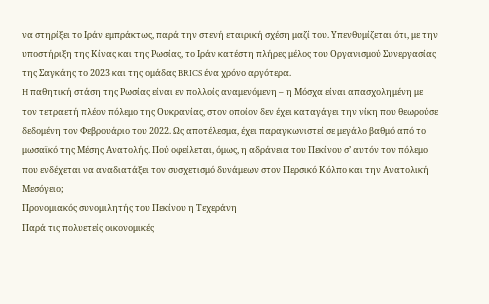να στηρίξει το Ιράν εμπράκτως, παρά την στενή εταιρική σχέση μαζί του. Υπενθυμίζεται ότι, με την υποστήριξη της Κίνας και της Ρωσίας, το Ιράν κατέστη πλήρες μέλος του Οργανισμού Συνεργασίας της Σαγκάης το 2023 και της ομάδας BRICS ένα χρόνο αργότερα.
H παθητική στάση της Ρωσίας είναι εν πολλοίς αναμενόμενη – η Μόσχα είναι απασχολημένη με τον τετραετή πλέον πόλεμο της Ουκρανίας, στον οποίον δεν έχει καταγάγει την νίκη που θεωρούσε δεδομένη τον Φεβρουάριο του 2022. Ως αποτέλεσμα, έχει παραγκωνιστεί σε μεγάλο βαθμό από το μωσαϊκό της Μέσης Ανατολής. Πού οφείλεται, όμως, η αδράνεια του Πεκίνου σ’ αυτόν τον πόλεμο που ενδέχεται να αναδιατάξει τον συσχετισμό δυνάμεων στον Περσικό Κόλπο και την Ανατολική Μεσόγειο;
Προνομιακός συνομιλητής του Πεκίνου η Τεχεράνη
Παρά τις πολυετείς οικονομικές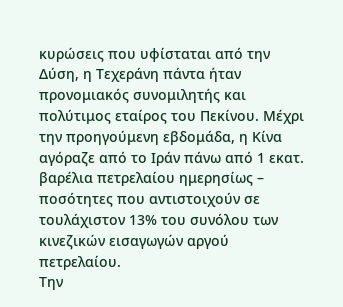κυρώσεις που υφίσταται από την Δύση, η Τεχεράνη πάντα ήταν προνομιακός συνομιλητής και πολύτιμος εταίρος του Πεκίνου. Μέχρι την προηγούμενη εβδομάδα, η Κίνα αγόραζε από το Ιράν πάνω από 1 εκατ. βαρέλια πετρελαίου ημερησίως – ποσότητες που αντιστοιχούν σε τουλάχιστον 13% του συνόλου των κινεζικών εισαγωγών αργού πετρελαίου.
Την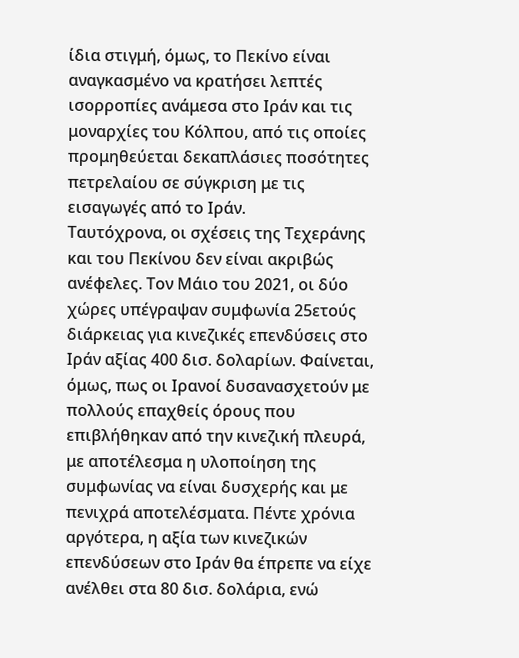ίδια στιγμή, όμως, το Πεκίνο είναι αναγκασμένο να κρατήσει λεπτές ισορροπίες ανάμεσα στο Ιράν και τις μοναρχίες του Κόλπου, από τις οποίες προμηθεύεται δεκαπλάσιες ποσότητες πετρελαίου σε σύγκριση με τις εισαγωγές από το Ιράν.
Ταυτόχρονα, οι σχέσεις της Τεχεράνης και του Πεκίνου δεν είναι ακριβώς ανέφελες. Τον Μάιο του 2021, οι δύο χώρες υπέγραψαν συμφωνία 25ετούς διάρκειας για κινεζικές επενδύσεις στο Ιράν αξίας 400 δισ. δολαρίων. Φαίνεται, όμως, πως οι Ιρανοί δυσανασχετούν με πολλούς επαχθείς όρους που επιβλήθηκαν από την κινεζική πλευρά, με αποτέλεσμα η υλοποίηση της συμφωνίας να είναι δυσχερής και με πενιχρά αποτελέσματα. Πέντε χρόνια αργότερα, η αξία των κινεζικών επενδύσεων στο Ιράν θα έπρεπε να είχε ανέλθει στα 80 δισ. δολάρια, ενώ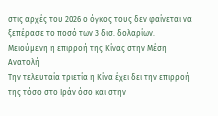στις αρχές του 2026 ο όγκος τους δεν φαίνεται να ξεπέρασε το ποσό των 3 δισ. δολαρίων.
Μειούμενη η επιρροή της Κίνας στην Μέση Ανατολή
Tην τελευταία τριετία η Κίνα έχει δει την επιρροή της τόσο στο Ιράν όσο και στην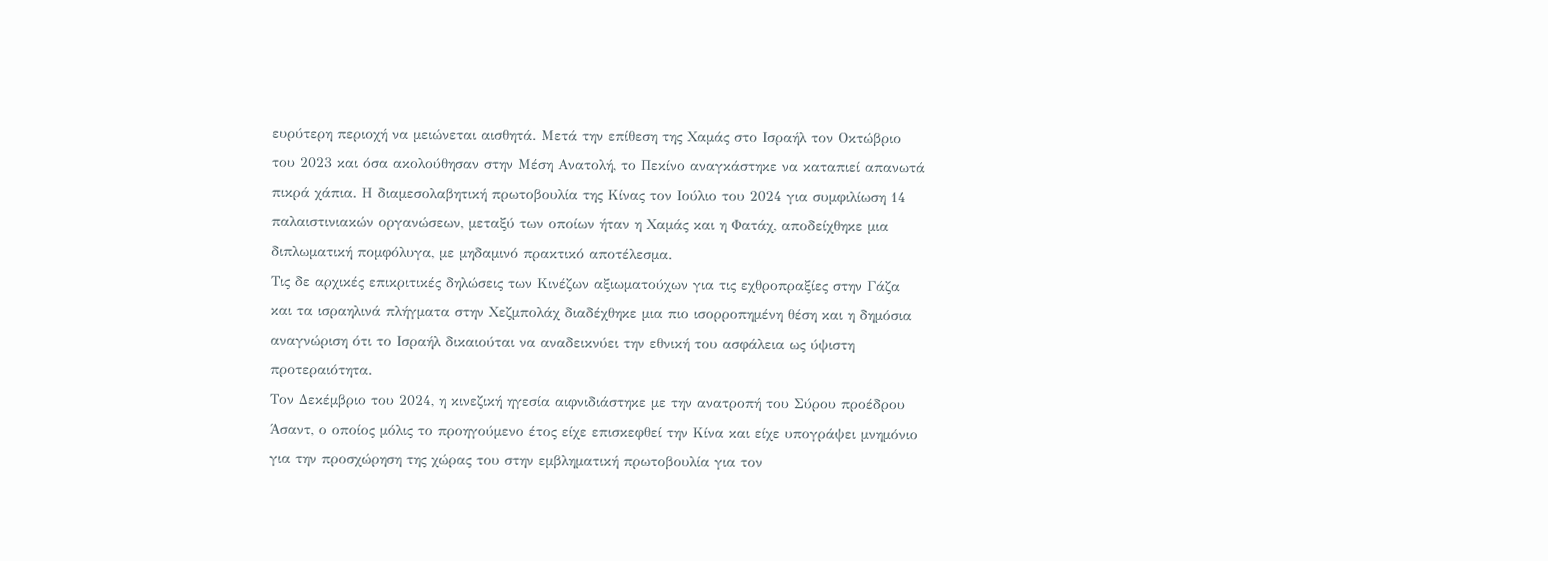ευρύτερη περιοχή να μειώνεται αισθητά. Μετά την επίθεση της Χαμάς στο Ισραήλ τον Οκτώβριο του 2023 και όσα ακολούθησαν στην Μέση Ανατολή, το Πεκίνο αναγκάστηκε να καταπιεί απανωτά πικρά χάπια. Η διαμεσολαβητική πρωτοβουλία της Κίνας τον Ιούλιο του 2024 για συμφιλίωση 14 παλαιστινιακών οργανώσεων, μεταξύ των οποίων ήταν η Χαμάς και η Φατάχ, αποδείχθηκε μια διπλωματική πομφόλυγα, με μηδαμινό πρακτικό αποτέλεσμα.
Τις δε αρχικές επικριτικές δηλώσεις των Κινέζων αξιωματούχων για τις εχθροπραξίες στην Γάζα και τα ισραηλινά πλήγματα στην Χεζμπολάχ διαδέχθηκε μια πιο ισορροπημένη θέση και η δημόσια αναγνώριση ότι το Ισραήλ δικαιούται να αναδεικνύει την εθνική του ασφάλεια ως ύψιστη προτεραιότητα.
Τον Δεκέμβριο του 2024, η κινεζική ηγεσία αιφνιδιάστηκε με την ανατροπή του Σύρου προέδρου Άσαντ, ο οποίος μόλις το προηγούμενο έτος είχε επισκεφθεί την Κίνα και είχε υπογράψει μνημόνιο για την προσχώρηση της χώρας του στην εμβληματική πρωτοβουλία για τον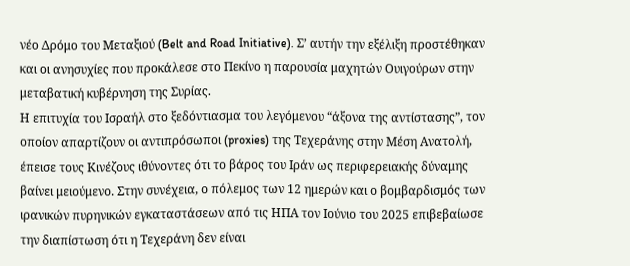νέο Δρόμο του Μεταξιού (Belt and Road Initiative). Σ’ αυτήν την εξέλιξη προστέθηκαν και οι ανησυχίες που προκάλεσε στο Πεκίνο η παρουσία μαχητών Ουιγούρων στην μεταβατική κυβέρνηση της Συρίας.
Η επιτυχία του Ισραήλ στο ξεδόντιασμα του λεγόμενου “άξονα της αντίστασης”, τον οποίον απαρτίζουν οι αντιπρόσωποι (proxies) της Τεχεράνης στην Μέση Ανατολή, έπεισε τους Κινέζους ιθύνοντες ότι το βάρος του Ιράν ως περιφερειακής δύναμης βαίνει μειούμενο. Στην συνέχεια, ο πόλεμος των 12 ημερών και ο βομβαρδισμός των ιρανικών πυρηνικών εγκαταστάσεων από τις ΗΠΑ τον Ιούνιο του 2025 επιβεβαίωσε την διαπίστωση ότι η Τεχεράνη δεν είναι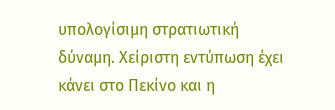υπολογίσιμη στρατιωτική δύναμη. Χείριστη εντύπωση έχει κάνει στο Πεκίνο και η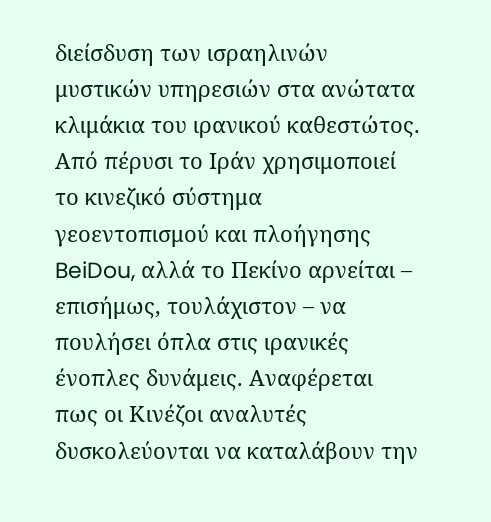διείσδυση των ισραηλινών μυστικών υπηρεσιών στα ανώτατα κλιμάκια του ιρανικού καθεστώτος.
Από πέρυσι το Ιράν χρησιμοποιεί το κινεζικό σύστημα γεοεντοπισμού και πλοήγησης BeiDou, αλλά το Πεκίνο αρνείται – επισήμως, τουλάχιστον – να πουλήσει όπλα στις ιρανικές ένοπλες δυνάμεις. Αναφέρεται πως οι Κινέζοι αναλυτές δυσκολεύονται να καταλάβουν την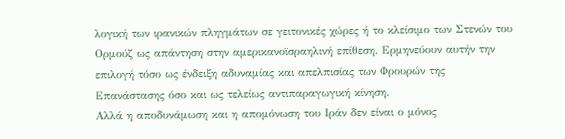λογική των ιρανικών πληγμάτων σε γειτονικές χώρες ή το κλείσιμο των Στενών του Ορμούζ ως απάντηση στην αμερικανοϊσραηλινή επίθεση. Ερμηνεύουν αυτήν την επιλογή τόσο ως ένδειξη αδυναμίας και απελπισίας των Φρουρών της Επανάστασης όσο και ως τελείως αντιπαραγωγική κίνηση.
Αλλά η αποδυνάμωση και η απομόνωση του Ιράν δεν είναι ο μόνος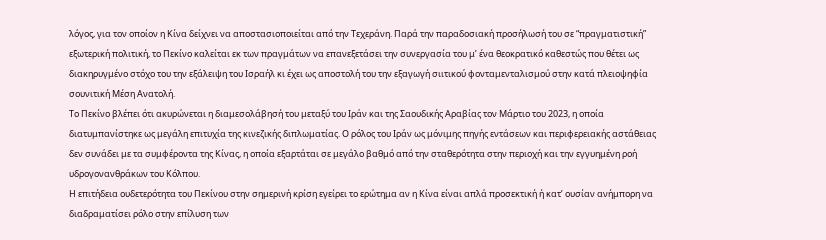λόγος, για τον οποίον η Κίνα δείχνει να αποστασιοποιείται από την Τεχεράνη. Παρά την παραδοσιακή προσήλωσή του σε “πραγματιστική” εξωτερική πολιτική, το Πεκίνο καλείται εκ των πραγμάτων να επανεξετάσει την συνεργασία του μ’ ένα θεοκρατικό καθεστώς που θέτει ως διακηρυγμένο στόχο του την εξάλειψη του Ισραήλ κι έχει ως αποστολή του την εξαγωγή σιιτικού φονταμενταλισμού στην κατά πλειοψηφία σουνιτική Μέση Ανατολή.
Το Πεκίνο βλέπει ότι ακυρώνεται η διαμεσολάβησή του μεταξύ του Ιράν και της Σαουδικής Αραβίας τον Μάρτιο του 2023, η οποία διατυμπανίστηκε ως μεγάλη επιτυχία της κινεζικής διπλωματίας. Ο ρόλος του Ιράν ως μόνιμης πηγής εντάσεων και περιφερειακής αστάθειας δεν συνάδει με τα συμφέροντα της Κίνας, η οποία εξαρτάται σε μεγάλο βαθμό από την σταθερότητα στην περιοχή και την εγγυημένη ροή υδρογονανθράκων του Κόλπου.
Η επιτήδεια ουδετερότητα του Πεκίνου στην σημερινή κρίση εγείρει το ερώτημα αν η Κίνα είναι απλά προσεκτική ή κατ’ ουσίαν ανήμπορη να διαδραματίσει ρόλο στην επίλυση των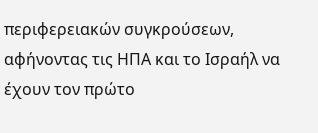περιφερειακών συγκρούσεων, αφήνοντας τις ΗΠΑ και το Ισραήλ να έχουν τον πρώτο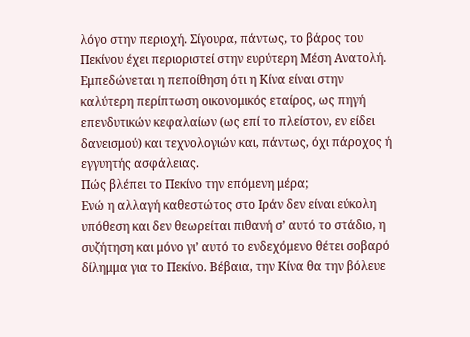λόγο στην περιοχή. Σίγουρα, πάντως, το βάρος του Πεκίνου έχει περιοριστεί στην ευρύτερη Μέση Ανατολή. Εμπεδώνεται η πεποίθηση ότι η Κίνα είναι στην καλύτερη περίπτωση οικονομικός εταίρος, ως πηγή επενδυτικών κεφαλαίων (ως επί το πλείστον, εν είδει δανεισμού) και τεχνολογιών και, πάντως, όχι πάροχος ή εγγυητής ασφάλειας.
Πώς βλέπει το Πεκίνο την επόμενη μέρα;
Ενώ η αλλαγή καθεστώτος στο Ιράν δεν είναι εύκολη υπόθεση και δεν θεωρείται πιθανή σ’ αυτό το στάδιο, η συζήτηση και μόνο γι’ αυτό το ενδεχόμενο θέτει σοβαρό δίλημμα για το Πεκίνο. Βέβαια, την Κίνα θα την βόλευε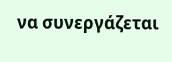να συνεργάζεται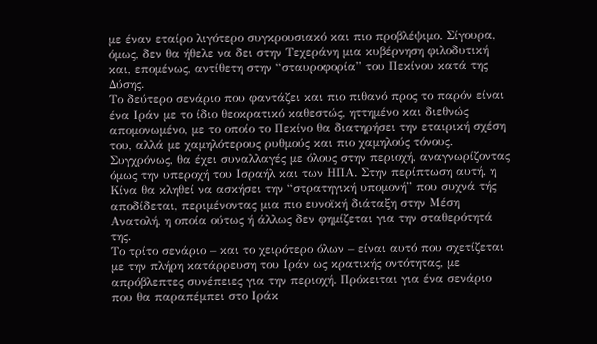με έναν εταίρο λιγότερο συγκρουσιακό και πιο προβλέψιμο. Σίγουρα, όμως, δεν θα ήθελε να δει στην Τεχεράνη μια κυβέρνηση φιλοδυτική και, επομένως, αντίθετη στην “σταυροφορία” του Πεκίνου κατά της Δύσης.
Το δεύτερο σενάριο που φαντάζει και πιο πιθανό προς το παρόν είναι ένα Ιράν με το ίδιο θεοκρατικό καθεστώς, ηττημένο και διεθνώς απομονωμένο, με το οποίο το Πεκίνο θα διατηρήσει την εταιρική σχέση του, αλλά με χαμηλότερους ρυθμούς και πιο χαμηλούς τόνους. Συγχρόνως, θα έχει συναλλαγές με όλους στην περιοχή, αναγνωρίζοντας όμως την υπεροχή του Ισραήλ και των ΗΠΑ. Στην περίπτωση αυτή, η Κίνα θα κληθεί να ασκήσει την “στρατηγική υπομονή” που συχνά τής αποδίδεται, περιμένοντας μια πιο ευνοϊκή διάταξη στην Μέση Ανατολή, η οποία ούτως ή άλλως δεν φημίζεται για την σταθερότητά της.
Το τρίτο σενάριο – και το χειρότερο όλων – είναι αυτό που σχετίζεται με την πλήρη κατάρρευση του Ιράν ως κρατικής οντότητας, με απρόβλεπτες συνέπειες για την περιοχή. Πρόκειται για ένα σενάριο που θα παραπέμπει στο Ιράκ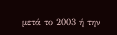μετά το 2003 ή την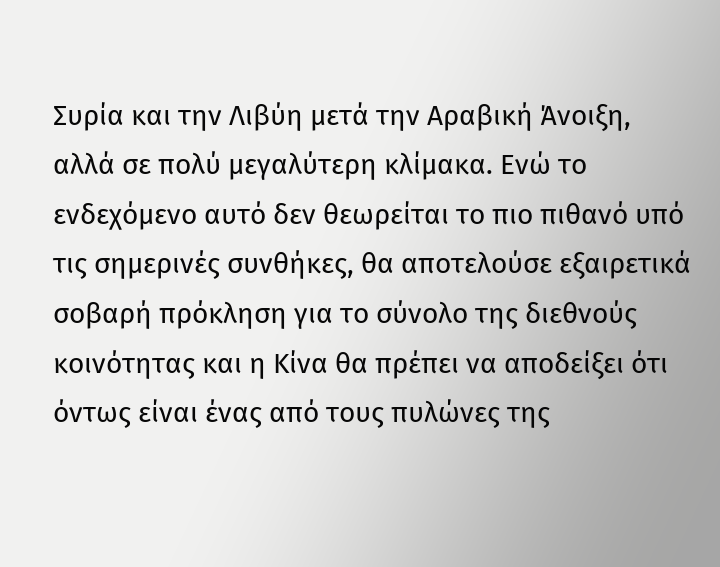Συρία και την Λιβύη μετά την Αραβική Άνοιξη, αλλά σε πολύ μεγαλύτερη κλίμακα. Ενώ το ενδεχόμενο αυτό δεν θεωρείται το πιο πιθανό υπό τις σημερινές συνθήκες, θα αποτελούσε εξαιρετικά σοβαρή πρόκληση για το σύνολο της διεθνούς κοινότητας και η Κίνα θα πρέπει να αποδείξει ότι όντως είναι ένας από τους πυλώνες της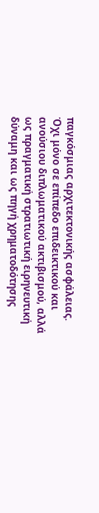παγκόσμιας αρχιτεκτονικής ασφάλειας. Όχι μόνο σε επίπεδο επιδεικτικού και ανούσιου διπλωματικού ακτιβισμού, αλλά ως πραγματική στρατιωτική ειρηνευτική δύναμη και ως πηγή χρηματοδότησης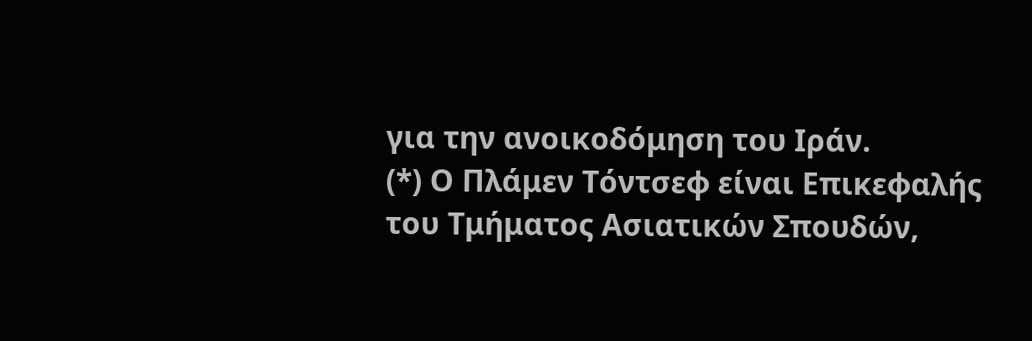για την ανοικοδόμηση του Ιράν.
(*) Ο Πλάμεν Τόντσεφ είναι Επικεφαλής του Τμήματος Ασιατικών Σπουδών,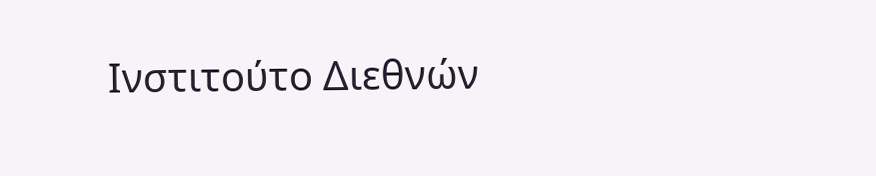Ινστιτούτο Διεθνών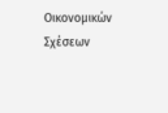Οικονομικών Σχέσεων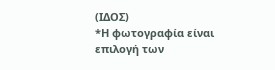(ΙΔΟΣ)
*Η φωτογραφία είναι επιλογή των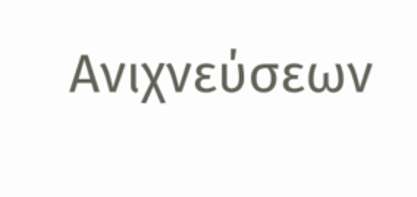Ανιχνεύσεων